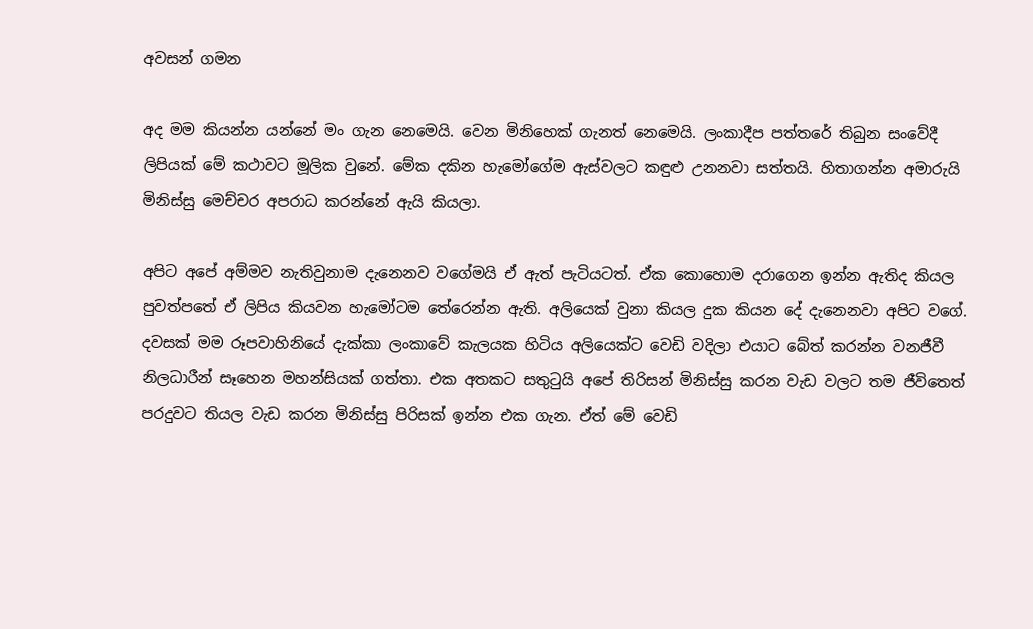අවසන් ගමන

අද මම කියන්න යන්නේ මං ගැන නෙමෙයි. වෙන මිනිහෙක් ගැනත් නෙමෙයි. ලංකාදීප පත්තරේ තිබුන සංවේදී ලිපියක් මේ කථාවට මූලික වුනේ. මේක දකින හැමෝගේම ඇස්වලට කඳුළු උනනවා සත්තයි. හිතාගන්න අමාරුයි මිනිස්සු මෙච්චර අපරාධ කරන්නේ ඇයි කියලා.

අපිට අපේ අම්මව නැතිවුනාම දැනෙනව වගේමයි ඒ ඇත් පැටියටත්. ඒක කොහොම දරාගෙන ඉන්න ඇතිද කියල පුවත්පතේ ඒ ලිපිය කියවන හැමෝටම තේරෙන්න ඇති. අලියෙක් වුනා කියල දුක කියන දේ දැනෙනවා අපිට වගේ. දවසක් මම රූපවාහිනියේ දැක්කා ලංකාවේ කැලයක හිටිය අලියෙක්ට වෙඩි වදිලා එයාට බේත් කරන්න වනජීවී නිලධාරීන් සෑහෙන මහන්සියක් ගත්තා. එක අතකට සතු‍ටුයි අපේ තිරිසන් මිනිස්සු කරන වැඩ වලට තම ජීවිතෙත් පරදුවට තියල වැඩ කරන මිනිස්සු පිරිසක් ඉන්න එක ගැන. ඒත් මේ වෙඩි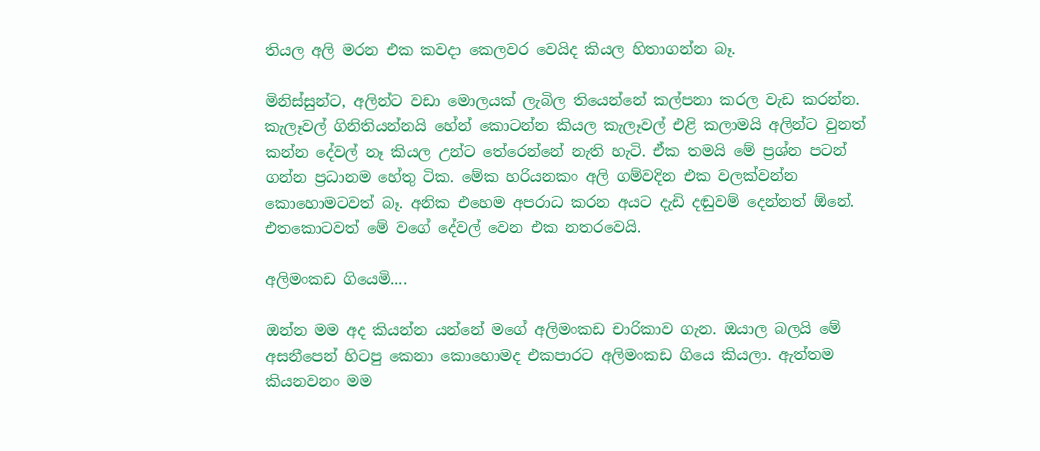තියල අලි මරන එක කවදා කෙලවර වෙයිද කියල හිතාගන්න බෑ.

මිනිස්සුන්ට, අලින්ට වඩා මොලයක් ලැබිල තියෙන්නේ කල්පනා කරල වැඩ කරන්න. කැලෑවල් ගිනිතියන්නයි හේන් කොටන්න කියල කැලෑවල් එළි කලාමයි අලින්ට වුනත් කන්න දේවල් නෑ කියල උන්ට තේරෙන්නේ නැති හැටි. ඒක තමයි මේ ප්‍රශ්න පටන් ගන්න ප්‍රධානම හේතු ටික. මේක හරියනකං අලි ගම්වදින එක වලක්වන්න කොහොමටවත් බෑ. අනික එහෙම අපරාධ කරන අයට දැඩි දඬුවම් දෙන්නත් ඕනේ. එතකොටවත් මේ වගේ දේවල් වෙන එක නතරවෙයි.

අලිමංකඩ ගියෙමි....

ඔන්න මම අද කියන්න යන්නේ මගේ අලිමංකඩ චාරිකාව ගැන. ඔයාල බලයි මේ අසනීපෙන් හිටපු කෙනා කොහොමද එකපාරට අලිමංකඩ ගියෙ කියලා. ඇත්තම කියනවනං මම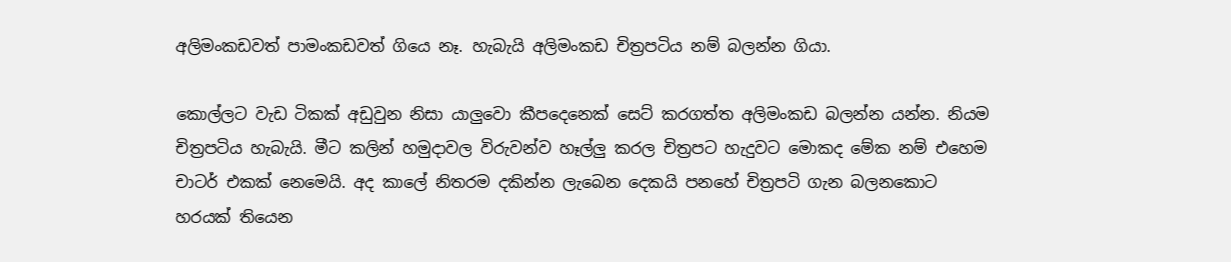අලිමංකඩවත් පාමංකඩවත් ගියෙ නෑ. හැබැයි අලිමංකඩ චිත්‍රපටිය නම් බලන්න ගියා.

කොල්ලට වැඩ ටිකක් අඩුවුන නිසා යාලුවො කීපදෙනෙක් සෙට් කරගත්ත අලිමංකඩ බලන්න යන්න. නියම චිත්‍රපටිය හැබැයි. මීට කලින් හමුදාවල විරුවන්ව හෑල්ලු කරල චිත්‍රපට හැදුවට මොකද මේක නම් එහෙම චාටර් එකක් නෙමෙයි. අද කාලේ නිතරම දකින්න ලැබෙන දෙකයි පනහේ චිත්‍රපටි ගැන බලනකොට හරයක් තියෙන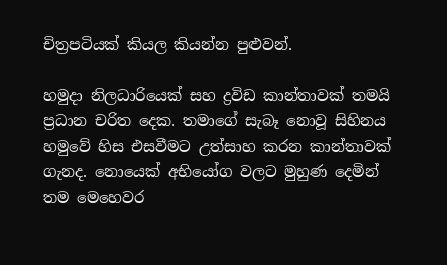චිත්‍රපටියක් කියල කියන්න පුළුවන්.

හමුදා නිලධාරියෙක් සහ ද්‍රවිඩ කාන්තාවක් තමයි ප්‍රධාන චරිත දෙක. තමාගේ සැබෑ නොවූ සිහිනය හමුවේ හිස එසවීමට උත්සාහ කරන කාන්තාවක් ගැනද. නොයෙක් අභියෝග වලට මුහුණ දෙමින් තම මෙහෙවර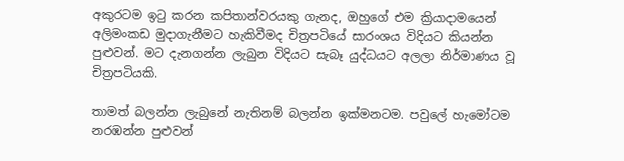අකුරටම ඉ‍ටු කරන කපිතාන්වරයකු ගැනද, ඔහුගේ එම ක්‍රියාදාමයෙන් අලිමංකඩ මුදාගැනීමට හැකිවීමද චිත්‍රපටියේ සාරංශය විදියට කියන්න පුළුවන්. මට දැනගන්න ලැබුන විදියට සැබෑ යුද්ධයට අලලා නිර්මාණය වූ චිත්‍රපටියකි.

තාමත් බලන්න ලැබුනේ නැතිනම් බලන්න ඉක්මනටම. පවුලේ හැමෝටම නරඹන්න පුළුවන්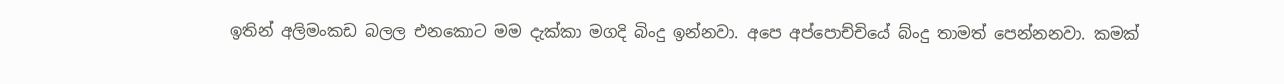ඉතින් අලිමංකඩ බලල එනකොට මම දැක්කා මගදි බිංදු ඉන්නවා. අපෙ අප්පොච්චියේ බ්ංදු තාමත් පෙන්නනවා. කමක්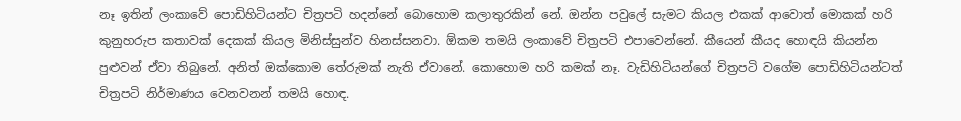නෑ ඉතින් ලංකාවේ පොඩිහිටියන්ට චිත්‍රපටි හදන්නේ බොහොම කලාතුරකින් නේ. ඔන්න පවුලේ සැමට කියල එකක් ආවොත් මොකක් හරි කුනුහරුප කතාවක් දෙකක් කියල මිනිස්සුන්ව හිනස්සනවා. ඕකම තමයි ලංකාවේ චිත්‍රපටි එපාවෙන්නේ. කීයෙන් කීයද හොඳයි කියන්න පුළුවන් ඒවා තිබුනේ. අනිත් ඔක්කොම තේරුමක් නැති ඒවානේ. කොහොම හරි කමක් නෑ. වැඩිහිටියන්ගේ චිත්‍රපටි වගේම පොඩිහිටියන්ටත් චිත්‍රපටි නිර්මාණය වෙනවනන් තමයි හොඳ.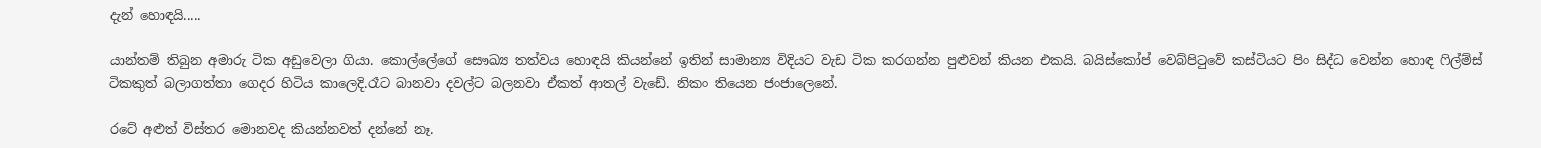දැන් හොඳයි.....

යාන්තම් තිබුන අමාරු ටික අඩුවෙලා ගියා. කොල්ලේගේ සෞඛ්‍ය තත්වය හොඳයි කියන්නේ ඉතින් සාමාන්‍ය විදියට වැඩ ටික කරගන්න පුළුවන් කියන එකයි. බයිස්කෝප් වෙබ්පි‍ටුවේ කස්ටියට පිං සිද්ධ වෙන්න හොඳ ‍ෆිල්ම්ස් ටිකකුත් බලාගත්තා ගෙදර හිටිය කාලෙදි.රෑට බානවා දවල්ට බලනවා ඒකත් ආතල් වැඩේ. නිකං තියෙන ජංජාලෙනේ.

රටේ අළුත් විස්තර මොනවද කියන්නවත් දන්නේ නෑ.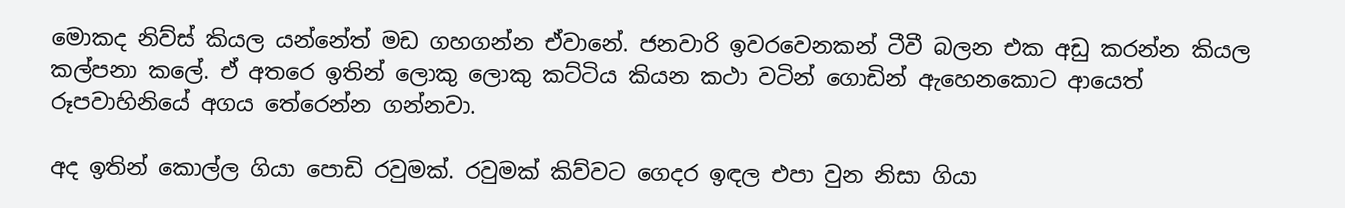මොකද නිව්ස් කියල යන්නේත් මඩ ගහගන්න ඒවානේ. ජනවාරි ඉවරවෙනකන් ටීවී බලන එක අඩු කරන්න කියල කල්පනා කලේ. ඒ අතරෙ ඉතින් ලොකු ලොකු කට්ටිය කියන කථා වටින් ගොඩින් ඇහෙනකොට ආයෙත් රූපවාහිනියේ අගය තේරෙන්න ගන්නවා.

අද ඉතින් කොල්ල ගියා පොඩි රවුමක්. රවුමක් කිව්වට ගෙදර ඉඳල එපා වුන නිසා ගියා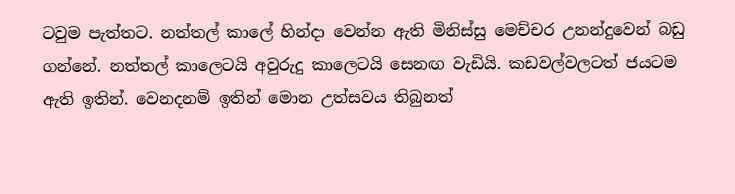ටවුම පැත්තට. නත්තල් කාලේ හින්දා වෙන්න ඇති මිනිස්සු මෙච්චර උනන්දුවෙන් බඩු ගන්නේ. නත්තල් කාලෙටයි අවුරුදු කාලෙටයි සෙනඟ වැඩියි. කඩවල්වලටත් ජයටම ඇති ඉතින්. වෙනදනම් ඉතින් මොන උත්සවය තිබුනත්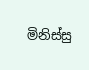මිනිස්සු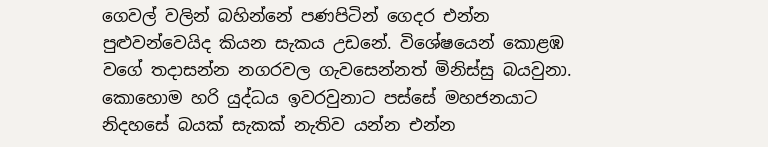ගෙවල් වලින් බහින්නේ පණපිටින් ගෙදර එන්න පුළුවන්වෙයිද කියන සැකය උඩනේ. විශේෂයෙන් කොළඹ වගේ තදාසන්න නගරවල ගැවසෙන්නත් මිනිස්සු බයවුනා. කොහොම හරි යුද්ධය ඉවරවුනාට පස්සේ මහජනයාට නිදහසේ බයක් සැකක් නැතිව යන්න එන්න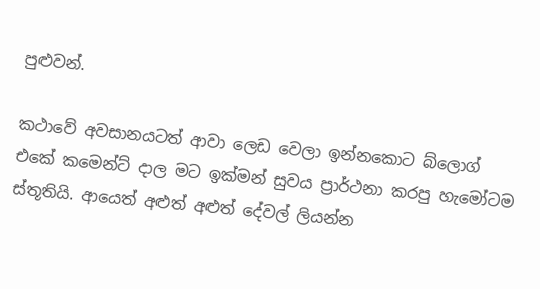පුළුවන්.

කථාවේ අවසානයටත් ආවා ලෙඩ වෙලා ඉන්නකොට බ්ලොග් එකේ කමෙන්ට් දාල මට ඉක්මන් සුවය ප්‍රාර්ථනා කරපු හැමෝටම ස්තූතියි. ආයෙත් අළුත් අළුත් දේවල් ලියන්න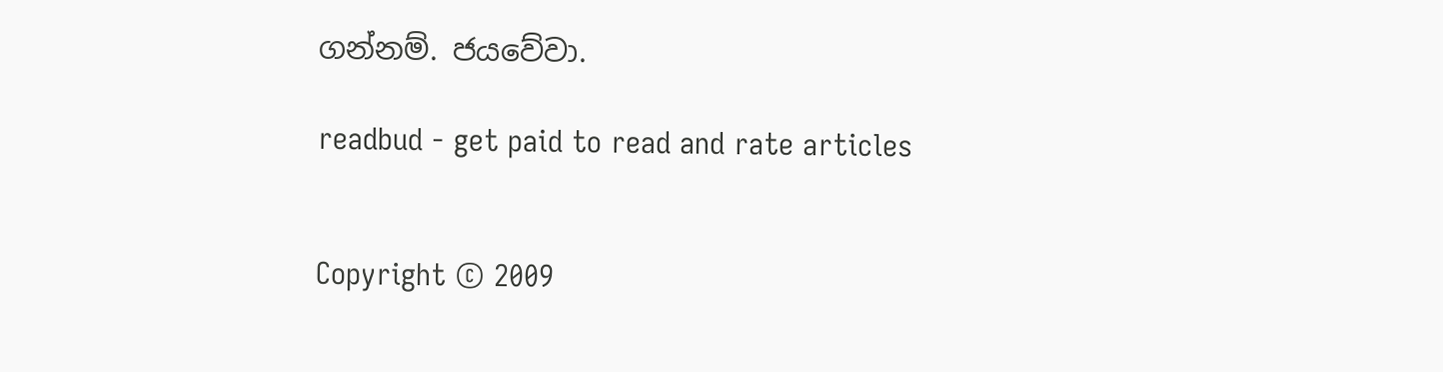ගන්නම්. ජයවේවා.

readbud - get paid to read and rate articles


Copyright © 2009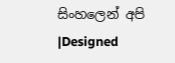සිංහලෙන් අපි |Designed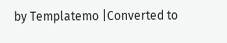by Templatemo |Converted to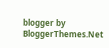blogger by BloggerThemes.Net